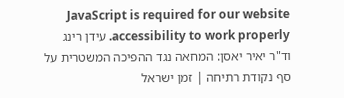JavaScript is required for our website accessibility to work properly. עידן רינג וד"ר יאיר יאסן: המחאה נגד ההפיכה המשטרית על סף נקודת רתיחה | זמן ישראל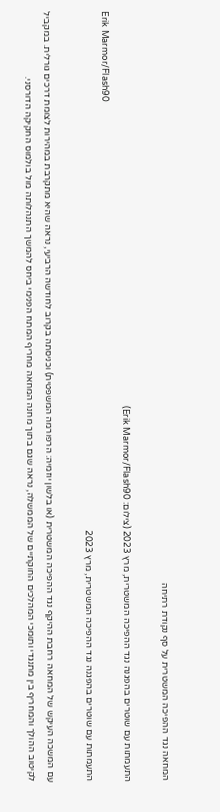המחאה נגד ההפיכה המשטרית על סף נקודת רתיחה

התעמתות עם שוטרים בהפגנה נגד ההפיכה המשטרית, מרץ 2023 (צילום: Erik Marmor/Flash90)
Erik Marmor/Flash90
התעמתות עם שוטרים בהפגנה נגד ההפיכה המשטרית, מרץ 2023

עם המשכה העיקש של המחאה רחבת ההיקף נגד ההפיכה המשטרית (או בלשון יוזמיה: הרפורמה המשפטית) וכניסתה בקרוב לחודשה הרביעי, נראה שהיא מתקרבת במהירות לצומת דרכים גורלית. במקביל לקיטוב ההולך והמחריף בין מתנגדי ותומכי המהלכים החוקתיים של הממשלה, נראה שגם בתוך מחנה המחאה מחריף המתח הפנימי ביחס להמשך התנהלותה מול בולמוס החקיקה הדורסני.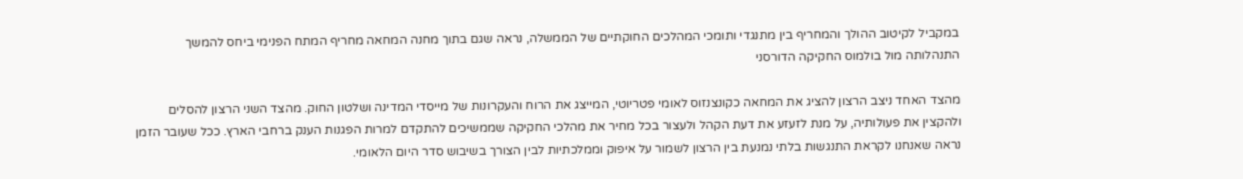במקביל לקיטוב ההולך והמחריף בין מתנגדי ותומכי המהלכים החוקתיים של הממשלה, נראה שגם בתוך מחנה המחאה מחריף המתח הפנימי ביחס להמשך התנהלותה מול בולמוס החקיקה הדורסני

מהצד האחד ניצב הרצון להציג את המחאה כקונצנזוס לאומי פטריוטי, המייצג את הרוח והעקרונות של מייסדי המדינה ושלטון החוק. מהצד השני הרצון להסלים ולהקצין את פעולותיה, על מנת לזעזע את דעת הקהל ולעצור בכל מחיר את מהלכי החקיקה שממשיכים להתקדם למרות הפגנות הענק ברחבי הארץ. ככל שעובר הזמן נראה שאנחנו לקראת התנגשות בלתי נמנעת בין הרצון לשמור על איפוק וממלכתיות לבין הצורך בשיבוש סדר היום הלאומי.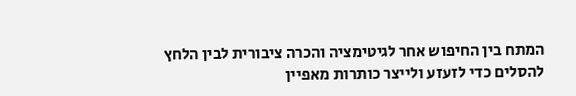המתח בין החיפוש אחר לגיטימציה והכרה ציבורית לבין הלחץ להסלים כדי לזעזע ולייצר כותרות מאפיין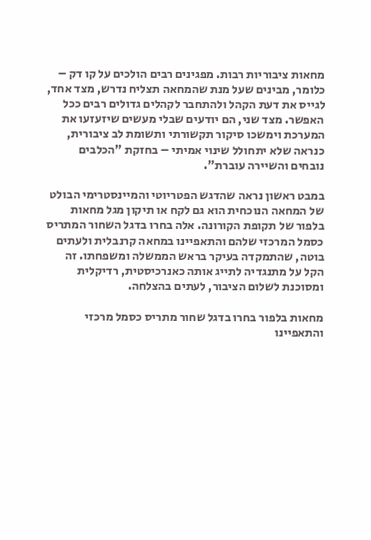מחאות ציבוריות רבות. מפגינים רבים הולכים על קו דק – כלומר, מבינים שעל מנת שהמחאה תצליח נדרש, מצד אחד, לגייס את דעת הקהל ולהתחבר לקהלים גדולים רבים ככל האפשר. מצד שני, הם יודעים שבלי מעשים שיזעזעו את המערכת וימשכו סיקור תקשורתי ותשומת לב ציבורית, כנראה שלא יתחולל שינוי אמיתי – בחזקת "הכלבים נובחים והשיירה עוברת".

במבט ראשון נראה שהדגש הפטריוטי והמיינסטרימי הבולט של המחאה הנוכחית הוא גם לקח או תיקון מגל מחאות בלפור של תקופת הקורונה. אלה בחרו בדגל השחור המתריס כסמל המרכזי שלהם והתאפיינו במחאה קרנבלית ולעתים בוטה, שהתמקדה בעיקר בראש הממשלה ומשפחתו. זה הקל על מתנגדיה לתייג אותה כאנרכיסטית, רדיקלית ומסוכנת לשלום הציבור, לעתים בהצלחה.

מחאות בלפור בחרו בדגל שחור מתריס כסמל מרכזי והתאפיינו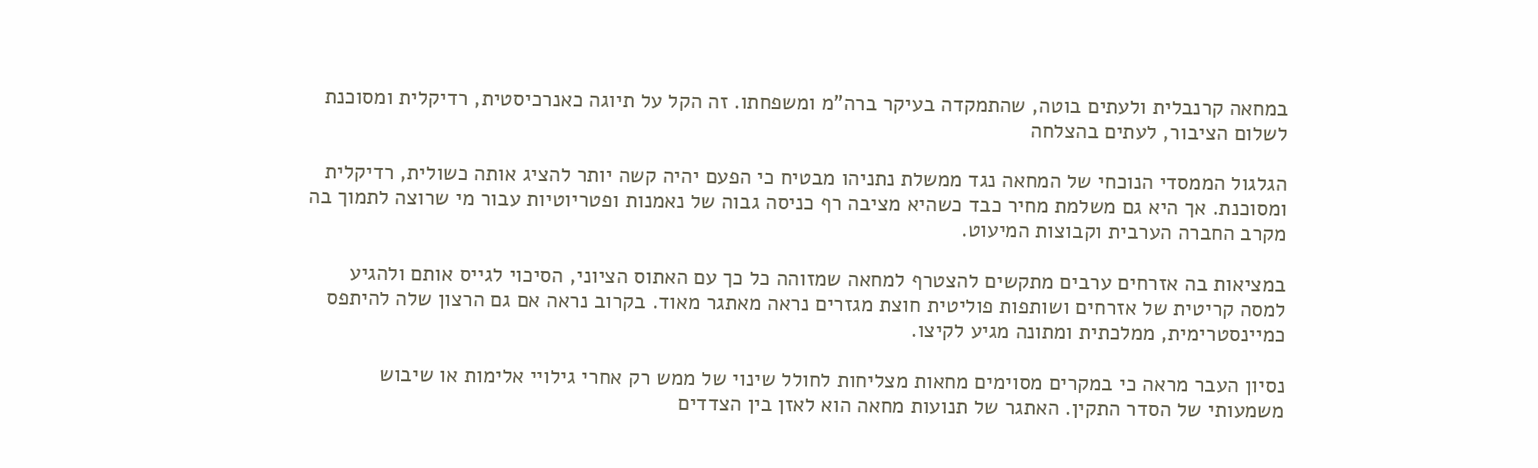במחאה קרנבלית ולעתים בוטה, שהתמקדה בעיקר ברה"מ ומשפחתו. זה הקל על תיוגה כאנרכיסטית, רדיקלית ומסוכנת לשלום הציבור, לעתים בהצלחה

הגלגול הממסדי הנוכחי של המחאה נגד ממשלת נתניהו מבטיח כי הפעם יהיה קשה יותר להציג אותה כשולית, רדיקלית ומסוכנת. אך היא גם משלמת מחיר כבד כשהיא מציבה רף כניסה גבוה של נאמנות ופטריוטיות עבור מי שרוצה לתמוך בה מקרב החברה הערבית וקבוצות המיעוט.

במציאות בה אזרחים ערבים מתקשים להצטרף למחאה שמזוהה כל כך עם האתוס הציוני, הסיכוי לגייס אותם ולהגיע למסה קריטית של אזרחים ושותפות פוליטית חוצת מגזרים נראה מאתגר מאוד. בקרוב נראה אם גם הרצון שלה להיתפס כמיינסטרימית, ממלכתית ומתונה מגיע לקיצו.

נסיון העבר מראה כי במקרים מסוימים מחאות מצליחות לחולל שינוי של ממש רק אחרי גילויי אלימות או שיבוש משמעותי של הסדר התקין. האתגר של תנועות מחאה הוא לאזן בין הצדדים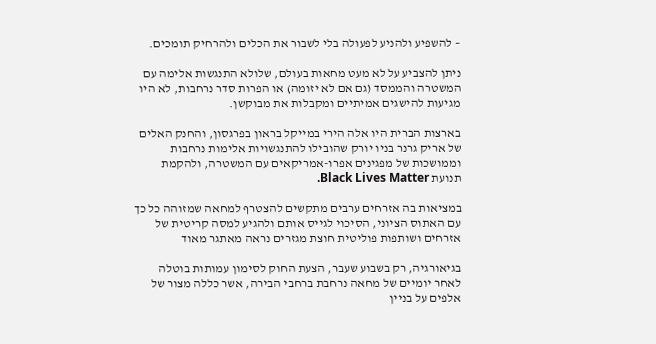– להשפיע ולהניע לפעולה בלי לשבור את הכלים ולהרחיק תומכים.

ניתן להצביע על לא מעט מחאות בעולם, שלולא התנגשות אלימה עם המשטרה והממסד (גם אם לא יזומה) או הפרות סדר נרחבות, לא היו מגיעות להישגים אמיתיים ומקבלות את מבוקשן.

בארצות הברית היו אלה הירי במייקל בראון בפרגסון, והחנק האלים של אריק גרנר בניו יורק שהובילו להתנגשויות אלימות נרחבות וממושכות של מפגינים אפרו-אמריקאים עם המשטרה, ולהקמת תנועת Black Lives Matter.

במציאות בה אזרחים ערבים מתקשים להצטרף למחאה שמזוהה כל כך עם האתוס הציוני, הסיכוי לגייס אותם ולהגיע למסה קריטית של אזרחים ושותפות פוליטית חוצת מגזרים נראה מאתגר מאוד

בגיאורגיה, רק בשבוע שעבר, הצעת החוק לסימון עמותות בוטלה לאחר יומיים של מחאה נרחבת ברחבי הבירה, אשר כללה מצור של אלפים על בניין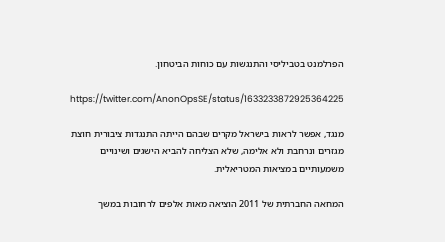הפרלמנט בטביליסי והתנגשות עם כוחות הביטחון.

https://twitter.com/AnonOpsSE/status/1633233872925364225

מנגד, אפשר לראות בישראל מקרים שבהם הייתה התנגדות ציבורית חוצת מגזרים ונרחבת ולא אלימה, שלא הצליחה להביא הישגים ושינויים משמעותיים במציאות המטריאלית.

המחאה החברתית של 2011 הוציאה מאות אלפים לרחובות במשך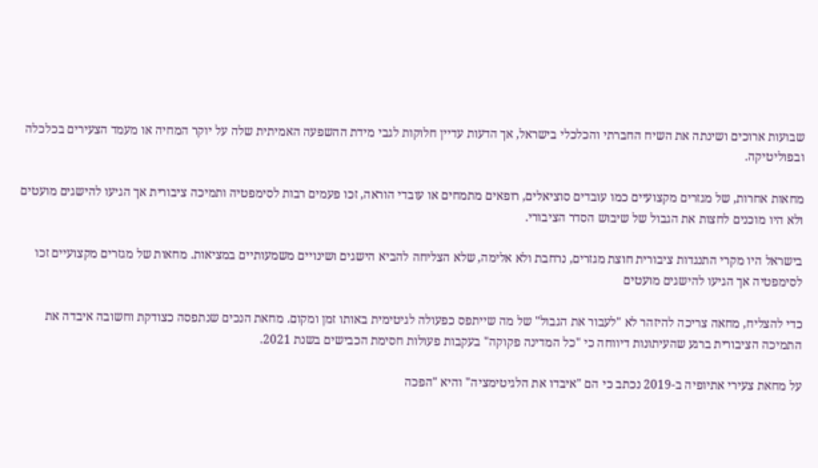שבועות ארוכים ושינתה את השיח החברתי והכלכלי בישראל, אך הדעות עדיין חלוקות לגבי מידת ההשפעה האמיתית שלה על יוקר המחיה או מעמד הצעירים בכלכלה ובפוליטיקה.

מחאות אחרות, של מגזרים מקצועיים כמו עובדים סוציאלים, רופאים מתמחים או עובדי הוראה, זכו פעמים רבות לסימפטיה ותמיכה ציבורית אך הגיעו להישגים מועטים ולא היו מוכנים לחצות את הגבול של שיבוש הסדר הציבורי.

בישראל היו מקרי התנגדות ציבורית חוצת מגזרים, נרחבת ולא אלימה, שלא הצליחה להביא הישגים ושינויים משמעותיים במציאות. מחאות של מגזרים מקצועיים זכו לסימפטיה אך הגיעו להישגים מועטים

כדי להצליח, מחאה צריכה להיזהר לא "לעבור את הגבול" של מה שייתפס כפעולה לגיטימית באותו זמן ומקום. מחאת הנכים שנתפסה כצודקת וחשובה איבדה את התמיכה הציבורית ברגע שהעיתונות דיווחה כי "כל המדינה פקוקה" בעקבות פעולות חסימת הכבישים בשנת 2021.

על מחאת צעירי אתיופיה ב-2019 נכתב כי הם "איבדו את הלגיטימציה" והיא "הפכה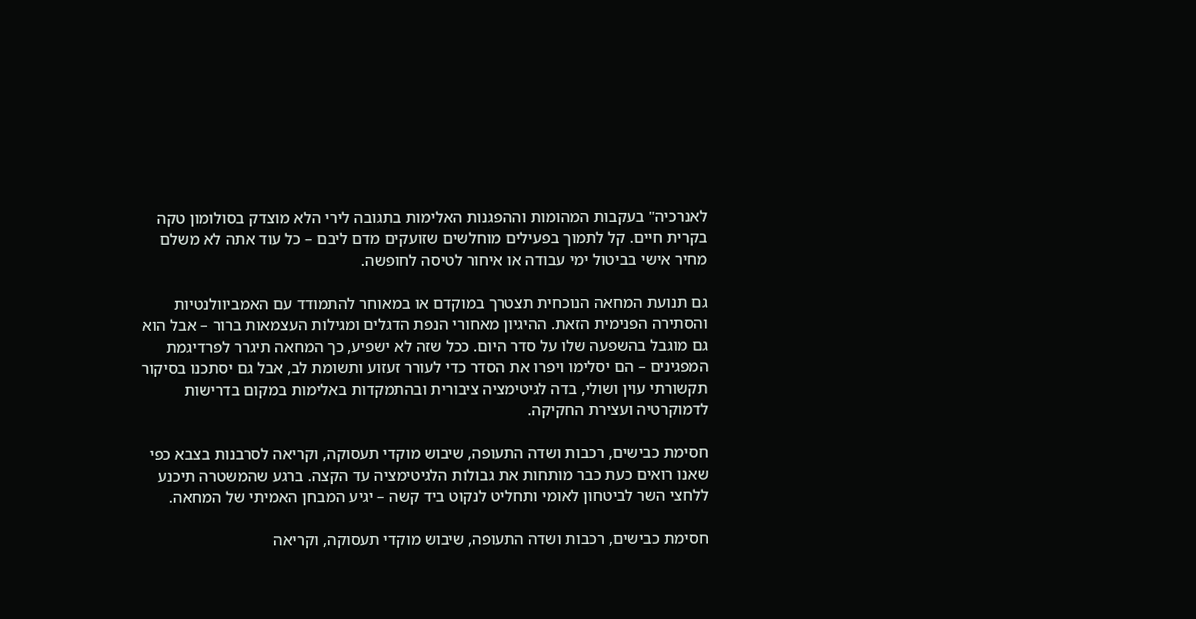לאנרכיה" בעקבות המהומות וההפגנות האלימות בתגובה לירי הלא מוצדק בסולומון טקה בקרית חיים. קל לתמוך בפעילים מוחלשים שזועקים מדם ליבם – כל עוד אתה לא משלם מחיר אישי בביטול ימי עבודה או איחור לטיסה לחופשה.

גם תנועת המחאה הנוכחית תצטרך במוקדם או במאוחר להתמודד עם האמביוולנטיות והסתירה הפנימית הזאת. ההיגיון מאחורי הנפת הדגלים ומגילות העצמאות ברור – אבל הוא גם מוגבל בהשפעה שלו על סדר היום. ככל שזה לא ישפיע, כך המחאה תיגרר לפרדיגמת המפגינים – הם יסלימו ויפרו את הסדר כדי לעורר זעזוע ותשומת לב, אבל גם יסתכנו בסיקור תקשורתי עוין ושולי, בדה לגיטימציה ציבורית ובהתמקדות באלימות במקום בדרישות לדמוקרטיה ועצירת החקיקה.

חסימת כבישים, רכבות ושדה התעופה, שיבוש מוקדי תעסוקה, וקריאה לסרבנות בצבא כפי שאנו רואים כעת כבר מותחות את גבולות הלגיטימציה עד הקצה. ברגע שהמשטרה תיכנע ללחצי השר לביטחון לאומי ותחליט לנקוט ביד קשה – יגיע המבחן האמיתי של המחאה.

חסימת כבישים, רכבות ושדה התעופה, שיבוש מוקדי תעסוקה, וקריאה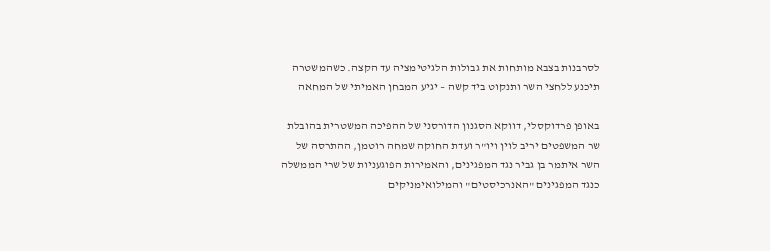לסרבנות בצבא מותחות את גבולות הלגיטימציה עד הקצה. כשהמשטרה תיכנע ללחצי השר ותנקוט ביד קשה – יגיע המבחן האמיתי של המחאה

באופן פרדוקסלי, דווקא הסגנון הדורסני של ההפיכה המשטרית בהובלת שר המשפטים יריב לוין ויו"ר ועדת החוקה שמחה רוטמן, ההתרסה של השר איתמר בן גביר נגד המפגינים, והאמירות הפוגעניות של שרי הממשלה כנגד המפגינים "האנרכיסטים" והמילואימניקים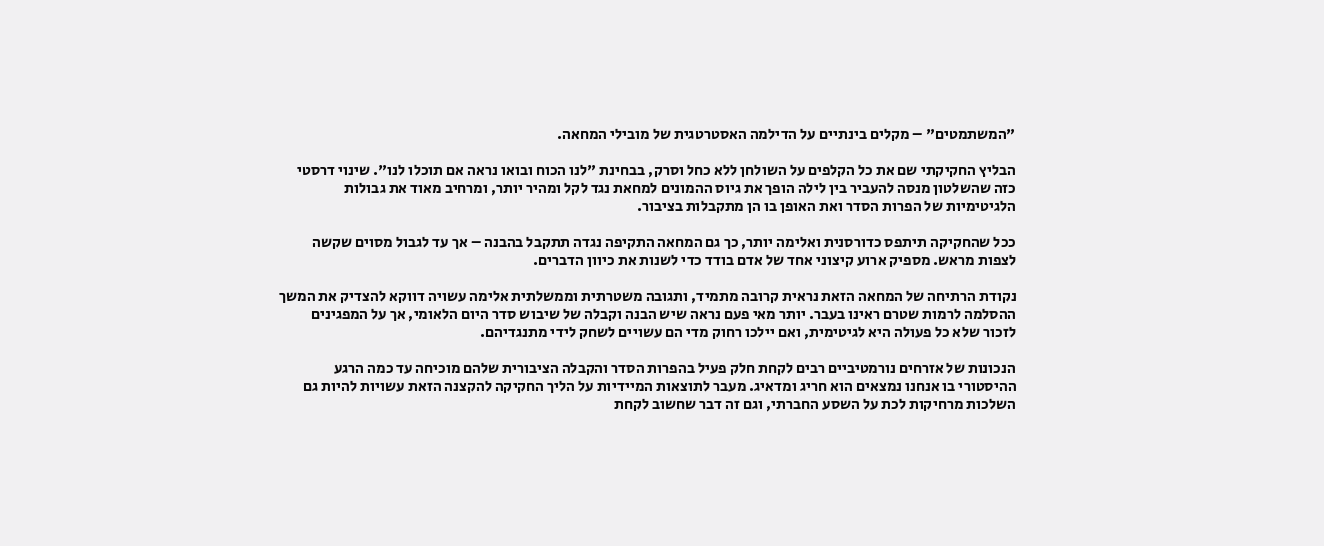"המשתמטים" – מקלים בינתיים על הדילמה האסטרטגית של מובילי המחאה.

הבליץ החקיקתי שם את כל הקלפים על השולחן ללא כחל וסרק, בבחינת "לנו הכוח ובואו נראה אם תוכלו לנו". שינוי דרסטי כזה שהשלטון מנסה להעביר בין לילה הופך את גיוס ההמונים למחאת נגד לקל ומהיר יותר, ומרחיב מאוד את גבולות הלגיטימיות של הפרות הסדר ואת האופן בו הן מתקבלות בציבור.

ככל שהחקיקה תיתפס כדורסנית ואלימה יותר, כך גם המחאה התקיפה נגדה תתקבל בהבנה – אך עד לגבול מסוים שקשה לצפות מראש. מספיק ארוע קיצוני אחד של אדם בודד כדי לשנות את כיוון הדברים.

נקודת הרתיחה של המחאה הזאת נראית קרובה מתמיד, ותגובה משטרתית וממשלתית אלימה עשויה דווקא להצדיק את המשך ההסלמה לרמות שטרם ראינו בעבר. יותר מאי פעם נראה שיש הבנה וקבלה של שיבוש סדר היום הלאומי, אך על המפגינים לזכור שלא כל פעולה היא לגיטימית, ואם יילכו רחוק מדי הם עשויים לשחק לידי מתנגדיהם.

הנכונות של אזרחים נורמטיביים רבים לקחת חלק פעיל בהפרות הסדר והקבלה הציבורית שלהם מוכיחה עד כמה הרגע ההיסטורי בו אנחנו נמצאים הוא חריג ומדאיג. מעבר לתוצאות המיידיות על הליך החקיקה להקצנה הזאת עשויות להיות גם השלכות מרחיקות לכת על השסע החברתי, וגם זה דבר שחשוב לקחת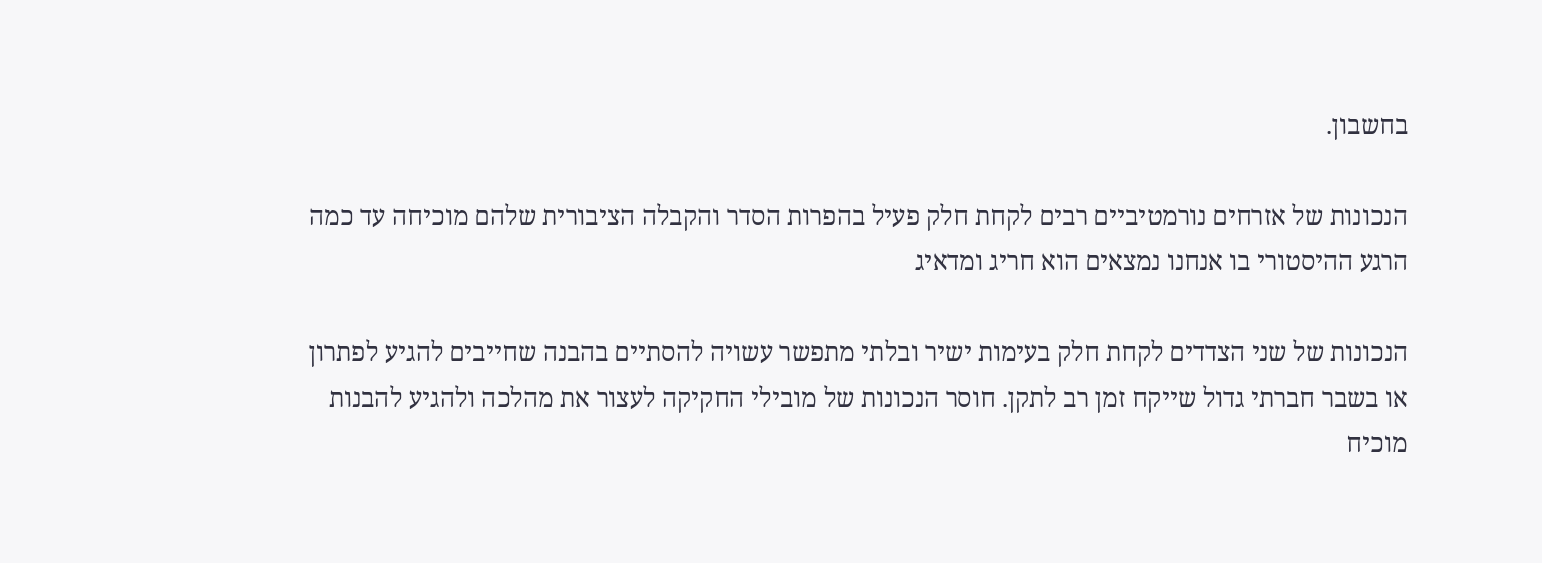בחשבון.

הנכונות של אזרחים נורמטיביים רבים לקחת חלק פעיל בהפרות הסדר והקבלה הציבורית שלהם מוכיחה עד כמה הרגע ההיסטורי בו אנחנו נמצאים הוא חריג ומדאיג

הנכונות של שני הצדדים לקחת חלק בעימות ישיר ובלתי מתפשר עשויה להסתיים בהבנה שחייבים להגיע לפתרון או בשבר חברתי גדול שייקח זמן רב לתקן. חוסר הנכונות של מובילי החקיקה לעצור את מהלכה ולהגיע להבנות מוכיח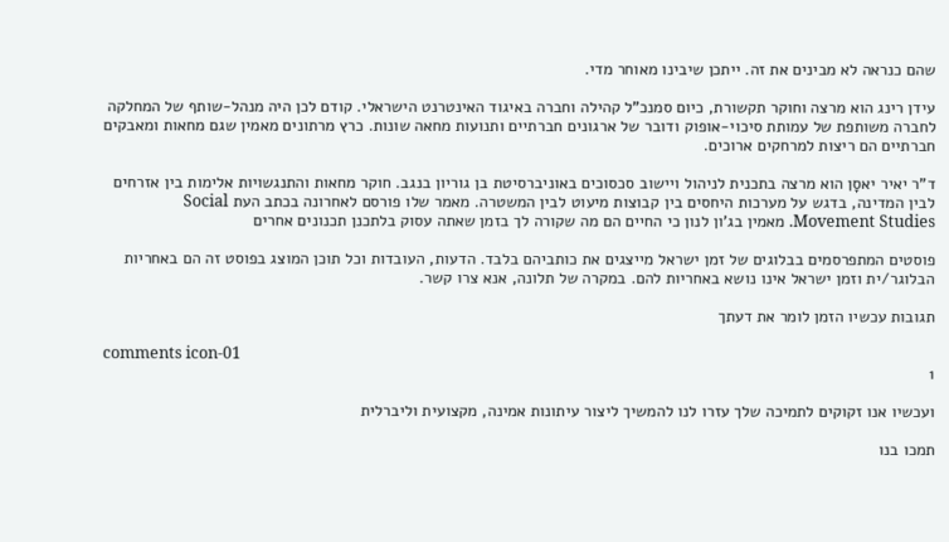שהם כנראה לא מבינים את זה. ייתכן שיבינו מאוחר מדי.

עידן רינג הוא מרצה וחוקר תקשורת, כיום סמנכ"ל קהילה וחברה באיגוד האינטרנט הישראלי. קודם לכן היה מנהל-שותף של המחלקה לחברה משותפת של עמותת סיכוי-אופוק ודובר של ארגונים חברתיים ותנועות מחאה שונות. כרץ מרתונים מאמין שגם מחאות ומאבקים חברתיים הם ריצות למרחקים ארוכים.

ד"ר יאיר יאסָן הוא מרצה בתכנית לניהול ויישוב סכסוכים באוניברסיטת בן גוריון בנגב. חוקר מחאות והתנגשויות אלימות בין אזרחים לבין המדינה, בדגש על מערכות היחסים בין קבוצות מיעוט לבין המשטרה. מאמר שלו פורסם לאחרונה בכתב העת Social Movement Studies. מאמין בג'ון לנון כי החיים הם מה שקורה לך בזמן שאתה עסוק בלתכנן תכנונים אחרים

פוסטים המתפרסמים בבלוגים של זמן ישראל מייצגים את כותביהם בלבד. הדעות, העובדות וכל תוכן המוצג בפוסט זה הם באחריות הבלוגר/ית וזמן ישראל אינו נושא באחריות להם. במקרה של תלונה, אנא צרו קשר.

תגובות עכשיו הזמן לומר את דעתך

comments icon-01
1

ועכשיו אנו זקוקים לתמיכה שלך עזרו לנו להמשיך ליצור עיתונות אמינה, מקצועית וליברלית

תמכו בנו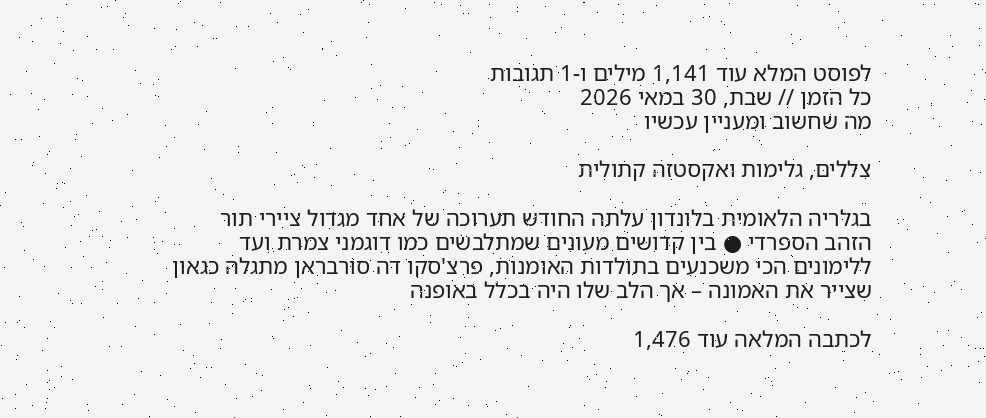לפוסט המלא עוד 1,141 מילים ו-1 תגובות
כל הזמן // שבת, 30 במאי 2026
מה שחשוב ומעניין עכשיו

צללים, גלימות ואקסטזה קתולית

בגלריה הלאומית בלונדון עלתה החודש תערוכה של אחד מגדול ציירי תור הזהב הספרדי ● בין קדושים מעונים שמתלבשים כמו דוגמני צמרת ועד ללימונים הכי משכנעים בתולדות האומנות, פרצ'סקו דה סורבראן מתגלה כגאון שצייר את האמונה – אך הלב שלו היה בכלל באופנה

לכתבה המלאה עוד 1,476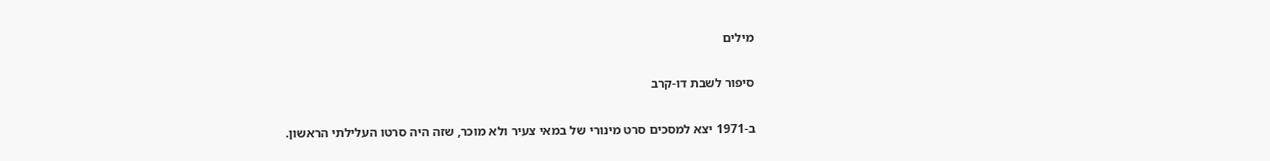מילים

סיפור לשבת דו-קרב

ב-1971 יצא למסכים סרט מינורי של במאי צעיר ולא מוכר, שזה היה סרטו העלילתי הראשון.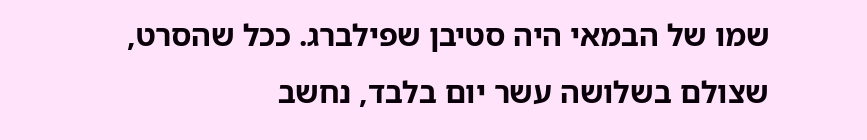שמו של הבמאי היה סטיבן שפילברג. ככל שהסרט, שצולם בשלושה עשר יום בלבד, נחשב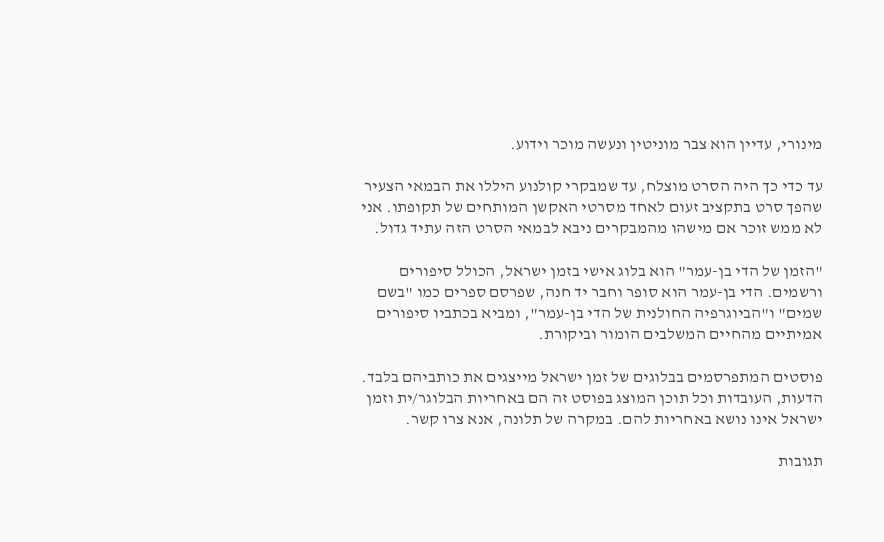מינורי, עדיין הוא צבר מוניטין ונעשה מוכר וידוע.

עד כדי כך היה הסרט מוצלח, עד שמבקרי קולנוע היללו את הבמאי הצעיר שהפך סרט בתקציב זעום לאחד מסרטי האקשן המותחים של תקופתו. אני לא ממש זוכר אם מישהו מהמבקרים ניבא לבמאי הסרט הזה עתיד גדול.

"הזמן של הדי בן-עמר" הוא בלוג אישי בזמן ישראל, הכולל סיפורים ורשמים. הדי בן-עמר הוא סופר וחבר יד חנה, שפרסם ספרים כמו "בשם שמים" ו"הביוגרפיה החולנית של הדי בן-עמר", ומביא בכתביו סיפורים אמיתיים מהחיים המשלבים הומור וביקורת.

פוסטים המתפרסמים בבלוגים של זמן ישראל מייצגים את כותביהם בלבד. הדעות, העובדות וכל תוכן המוצג בפוסט זה הם באחריות הבלוגר/ית וזמן ישראל אינו נושא באחריות להם. במקרה של תלונה, אנא צרו קשר.

תגובות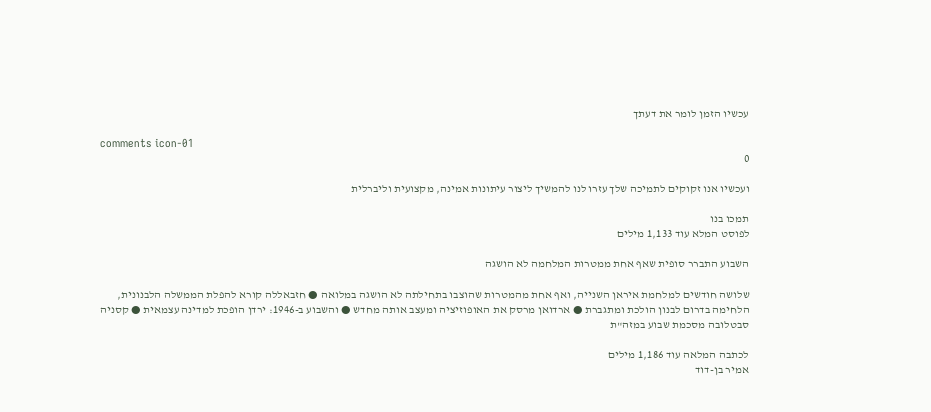עכשיו הזמן לומר את דעתך

comments icon-01
0

ועכשיו אנו זקוקים לתמיכה שלך עזרו לנו להמשיך ליצור עיתונות אמינה, מקצועית וליברלית

תמכו בנו
לפוסט המלא עוד 1,133 מילים

השבוע התברר סופית שאף אחת ממטרות המלחמה לא הושגה

שלושה חודשים למלחמת איראן השנייה, ואף אחת מהמטרות שהוצבו בתחילתה לא הושגה במלואה ● חזבאללה קורא להפלת הממשלה הלבנונית, הלחימה בדרום לבנון הולכת ומתגברת ● ארדואן מרסק את האופוזיציה ומעצב אותה מחדש ● והשבוע ב-1946: ירדן הופכת למדינה עצמאית ● קסניה סבטלובה מסכמת שבוע במזה"ת

לכתבה המלאה עוד 1,186 מילים
אמיר בן-דוד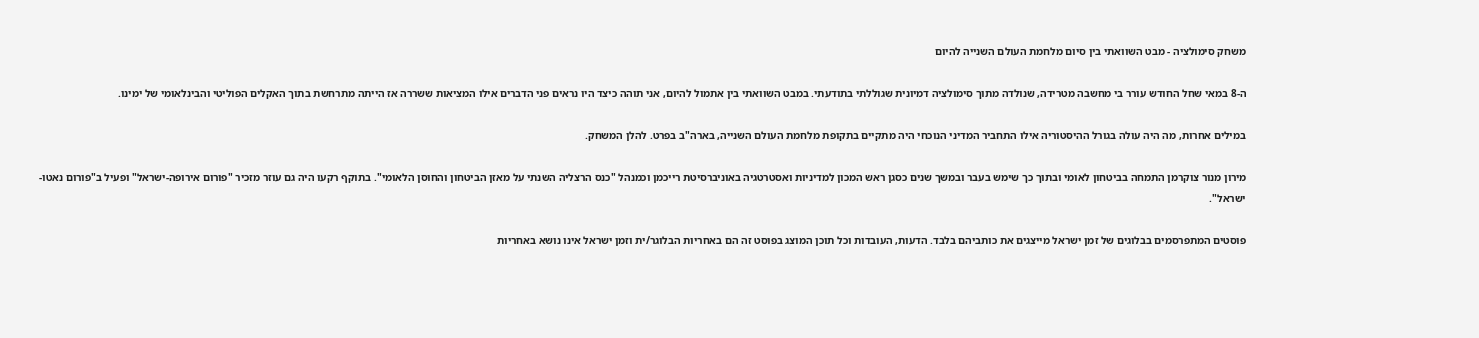משחק סימולציה - מבט השוואתי בין סיום מלחמת העולם השנייה להיום

ה-8 במאי שחל החודש עורר בי מחשבה מטרידה, שנולדה מתוך סימולציה דמיונית שגוללתי בתודעתי. במבט השוואתי בין אתמול להיום, אני תוהה כיצד היו נראים פני הדברים אילו המציאות ששררה אז הייתה מתרחשת בתוך האקלים הפוליטי והבינלאומי של ימינו.

במילים אחרות, מה היה עולה בגורל ההיסטוריה אילו התחביר המדיני הנוכחי היה מתקיים בתקופת מלחמת העולם השנייה, בארה"ב בפרט. להלן המשחק.

מירון מנור צוקרמן התמחה בביטחון לאומי ובתוך כך שימש בעבר ובמשך שנים כסגן ראש המכון למדיניות ואסטרטגיה באוניברסיטת רייכמן וכמנהל "כנס הרצליה השנתי על מאזן הביטחון והחוסן הלאומי". בתוקף רקעו היה גם עוזר מזכיר "פורום אירופה-ישראל" ופעיל ב"פורום נאטו-ישראל".

פוסטים המתפרסמים בבלוגים של זמן ישראל מייצגים את כותביהם בלבד. הדעות, העובדות וכל תוכן המוצג בפוסט זה הם באחריות הבלוגר/ית וזמן ישראל אינו נושא באחריות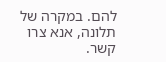להם. במקרה של תלונה, אנא צרו קשר.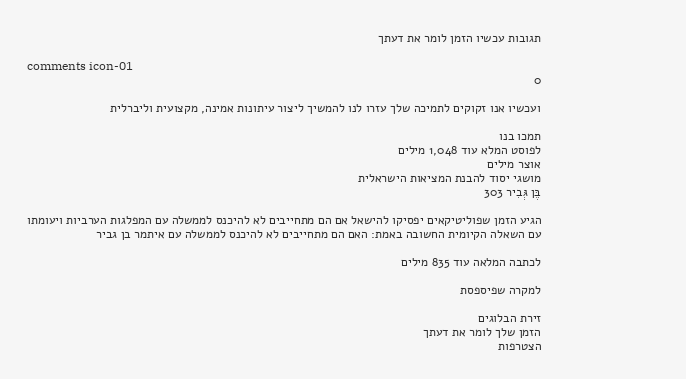תגובות עכשיו הזמן לומר את דעתך

comments icon-01
0

ועכשיו אנו זקוקים לתמיכה שלך עזרו לנו להמשיך ליצור עיתונות אמינה, מקצועית וליברלית

תמכו בנו
לפוסט המלא עוד 1,048 מילים
אוצר מילים
מושגי יסוד להבנת המציאות הישראלית
בֶּן גְּבִיר 303

הגיע הזמן שפוליטיקאים יפסיקו להישאל אם הם מתחייבים לא להיכנס לממשלה עם המפלגות הערביות ויעומתו עם השאלה הקיומית החשובה באמת: האם הם מתחייבים לא להיכנס לממשלה עם איתמר בן גביר

לכתבה המלאה עוד 835 מילים

למקרה שפיספסת

זירת הבלוגים
הזמן שלך לומר את דעתך
הצטרפות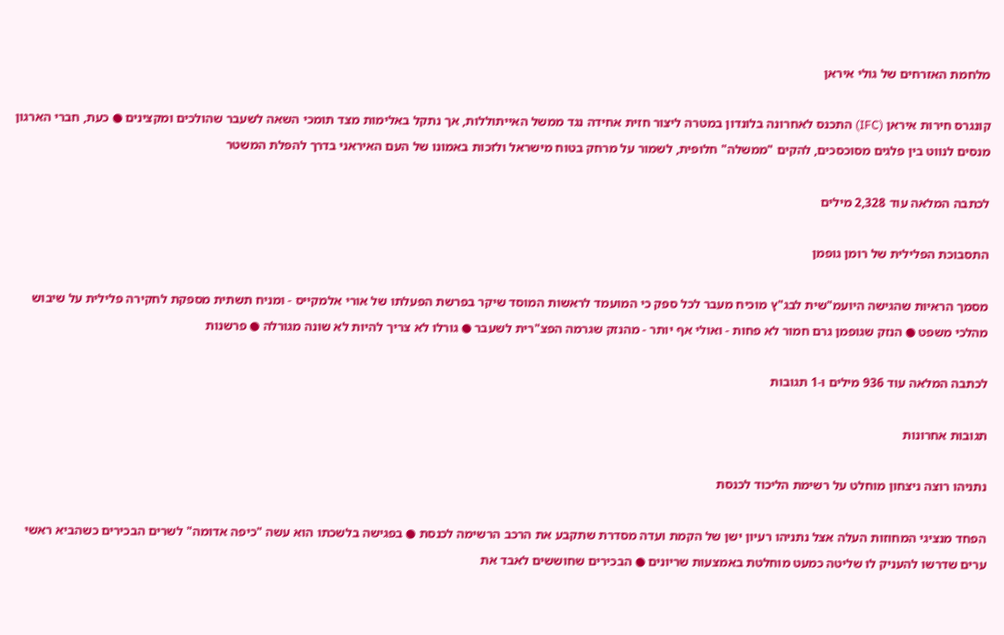מלחמת האזרחים של גולי איראן

קונגרס חירות איראן (IFC) התכנס לאחרונה בלונדון במטרה ליצור חזית אחידה נגד ממשל האייתוללות, אך נתקל באלימות מצד תומכי השאה לשעבר שהולכים ומקצינים ● כעת, חברי הארגון מנסים לנווט בין פלגים מסוכסכים, להקים "ממשלה" חלופית, לשמור על מרחק בטוח מישראל ולזכות באמונו של העם האיראני בדרך להפלת המשטר

לכתבה המלאה עוד 2,328 מילים

התסבוכת הפלילית של רומן גופמן

מסמך הראיות שהגישה היועמ"שית לבג"ץ מוכיח מעבר לכל ספק כי המועמד לראשות המוסד שיקר בפרשת הפעלתו של אורי אלמקייס - ומניח תשתית מספקת לחקירה פלילית על שיבוש מהלכי משפט ● הנזק שגופמן גרם חמור לא פחות - ואולי אף יותר - מהנזק שגרמה הפצ"רית לשעבר ● גורלו לא צריך להיות לא שונה מגורלה ● פרשנות

לכתבה המלאה עוד 936 מילים ו-1 תגובות

תגובות אחרונות

נתניהו רוצה ניצחון מוחלט על רשימת הליכוד לכנסת

הפחד מנציגי המחוזות העלה אצל נתניהו רעיון ישן של הקמת ועדה מסדרת שתקבע את הרכב הרשימה לכנסת ● בפגישה בלשכתו הוא עשה "כיפה אדומה" לשרים הבכירים כשהביא ראשי ערים שדרשו להעניק לו שליטה כמעט מוחלטת באמצעות שריונים ● הבכירים שחוששים לאבד את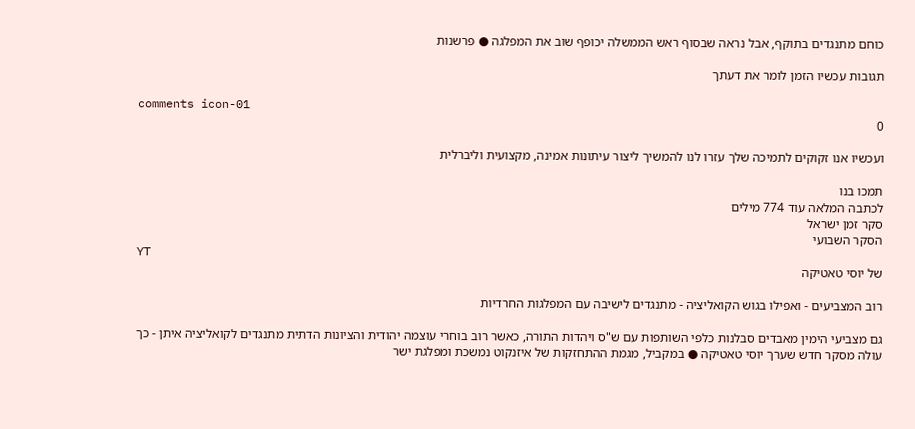כוחם מתנגדים בתוקף, אבל נראה שבסוף ראש הממשלה יכופף שוב את המפלגה ● פרשנות

תגובות עכשיו הזמן לומר את דעתך

comments icon-01
0

ועכשיו אנו זקוקים לתמיכה שלך עזרו לנו להמשיך ליצור עיתונות אמינה, מקצועית וליברלית

תמכו בנו
לכתבה המלאה עוד 774 מילים
סקר זמן ישראל
הסקר השבועי
YT
של יוסי טאטיקה

רוב המצביעים - ואפילו בגוש הקואליציה - מתנגדים לישיבה עם המפלגות החרדיות

גם מצביעי הימין מאבדים סבלנות כלפי השותפות עם ש"ס ויהדות התורה, כאשר רוב בוחרי עוצמה יהודית והציונות הדתית מתנגדים לקואליציה איתן - כך עולה מסקר חדש שערך יוסי טאטיקה ● במקביל, מגמת ההתחזקות של איזנקוט נמשכת ומפלגת ישר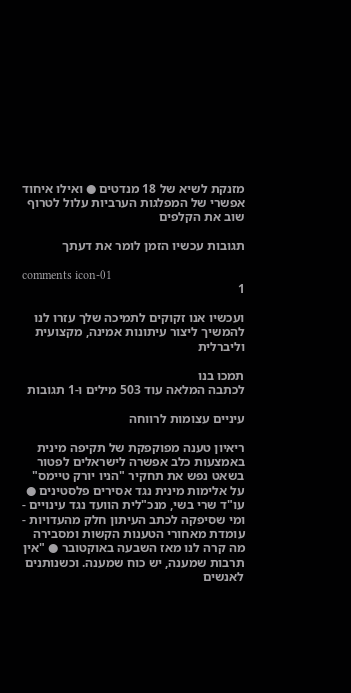מזנקת לשיא של 18 מנדטים ● ואילו איחוד אפשרי של המפלגות הערביות עלול לטרוף שוב את הקלפים

תגובות עכשיו הזמן לומר את דעתך

comments icon-01
1

ועכשיו אנו זקוקים לתמיכה שלך עזרו לנו להמשיך ליצור עיתונות אמינה, מקצועית וליברלית

תמכו בנו
לכתבה המלאה עוד 503 מילים ו-1 תגובות

עיניים עצומות לרווחה

ריאיון טענה מפוקפקת של תקיפה מינית באמצעות כלב אפשרה לישראלים לפטור בשאט נפש את תחקיר "הניו יורק טיימס" על אלימות מינית נגד אסירים פלסטינים ● עו"ד שרי בשי, מנכ"לית הוועד נגד עינויים - ומי שסיפקה לכתב העיתון חלק מהעדויות - עומדת מאחורי הטענות הקשות ומסבירה מה קרה לנו מאז השבעה באוקטובר ● "אין תרבות שמענה, יש כוח שמענה. וכשנותנים לאנשים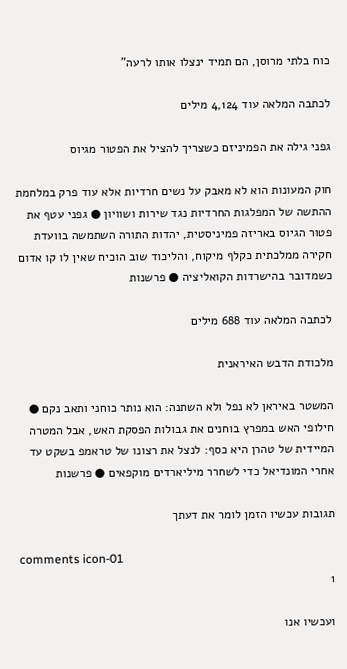כוח בלתי מרוסן, הם תמיד ינצלו אותו לרעה"

לכתבה המלאה עוד 4,124 מילים

גפני גילה את הפמיניזם כשצריך להציל את הפטור מגיוס

חוק המעונות הוא לא מאבק על נשים חרדיות אלא עוד פרק במלחמת ההתשה של המפלגות החרדיות נגד שירות ושוויון ● גפני עטף את פטור הגיוס באריזה פמיניסטית, יהדות התורה השתמשה בוועדת חקירה ממלכתית כקלף מיקוח, והליכוד שוב הוכיח שאין לו קו אדום כשמדובר בהישרדות הקואליציה ● פרשנות

לכתבה המלאה עוד 688 מילים

מלכודת הדבש האיראנית

המשטר באיראן לא נפל ולא השתנה: הוא נותר כוחני ותאב נקם ● חילופי האש במפרץ בוחנים את גבולות הפסקת האש, אבל המטרה המיידית של טהרן היא כסף: לנצל את רצונו של טראמפ בשקט עד אחרי המונדיאל כדי לשחרר מיליארדים מוקפאים ● פרשנות

תגובות עכשיו הזמן לומר את דעתך

comments icon-01
1

ועכשיו אנו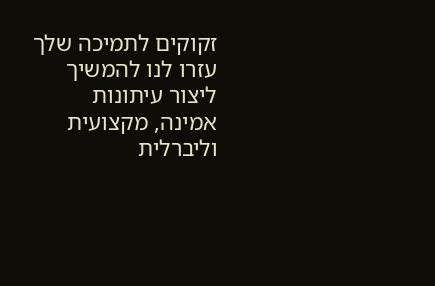זקוקים לתמיכה שלך עזרו לנו להמשיך ליצור עיתונות אמינה, מקצועית וליברלית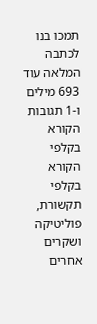תמכו בנו
לכתבה המלאה עוד 693 מילים ו-1 תגובות
הקורא בקלפי
הקורא בקלפי
תקשורת, פוליטיקה ושקרים אחרים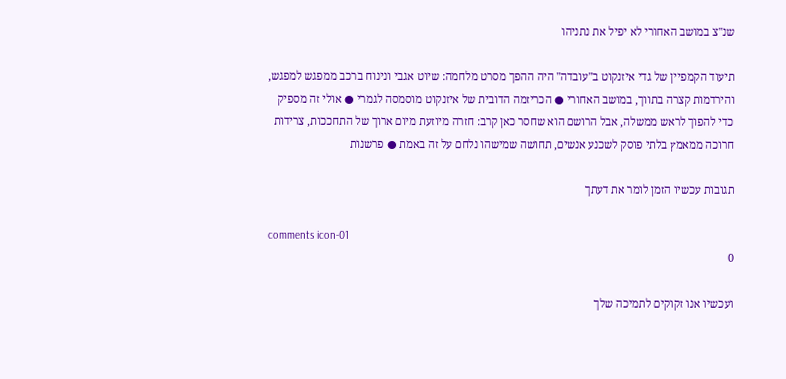שנ"צ במושב האחורי לא יפיל את נתניהו

תיעוד הקמפיין של גדי איזנקוט ב"עובדה" היה ההפך מסרט מלחמה: שיוט אגבי ונינוח ברכב ממפגש למפגש, והירדמות קצרה בתווך, במושב האחורי ● הכריזמה הדובית של איזנקוט מוסמסה לגמרי ● אולי זה מספיק כדי להפוך לראש ממשלה, אבל הרושם הוא שחסר כאן קרב: חזרה מיוזעת מיום ארוך של התחככות, צרידות חרוכה ממאמץ בלתי פוסק לשכנע אנשים, תחושה שמישהו נלחם על זה באמת ● פרשנות

תגובות עכשיו הזמן לומר את דעתך

comments icon-01
0

ועכשיו אנו זקוקים לתמיכה שלך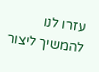עזרו לנו להמשיך ליצור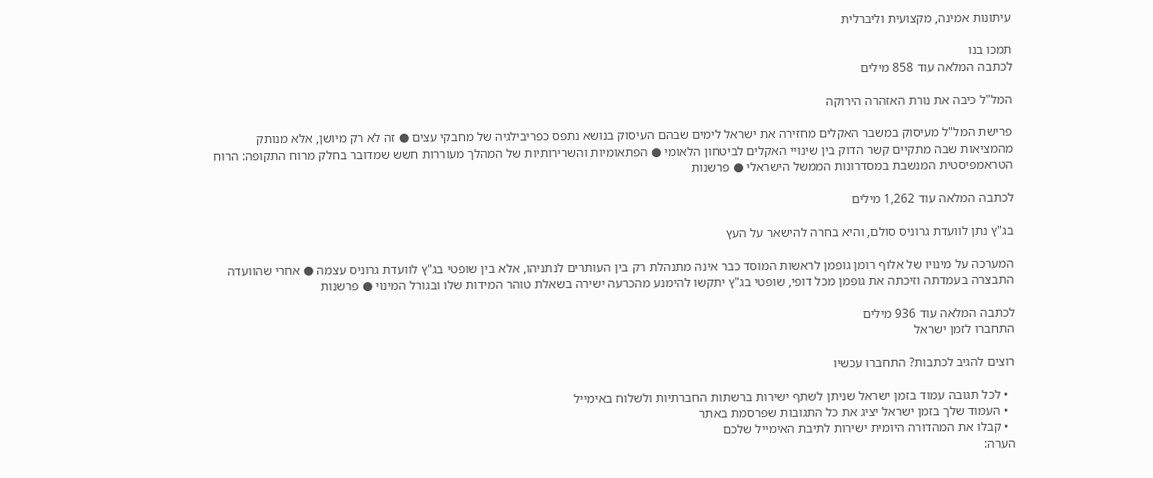עיתונות אמינה, מקצועית וליברלית

תמכו בנו
לכתבה המלאה עוד 858 מילים

המל"ל כיבה את נורת האזהרה הירוקה

פרישת המל"ל מעיסוק במשבר האקלים מחזירה את ישראל לימים שבהם העיסוק בנושא נתפס כפריבילגיה של מחבקי עצים ● זה לא רק מיושן, אלא מנותק מהמציאות שבה מתקיים קשר הדוק בין שינויי האקלים לביטחון הלאומי ● הפתאומיות והשרירותיות של המהלך מעוררות חשש שמדובר בחלק מרוח התקופה: הרוח הטראמפיסטית המנשבת במסדרונות הממשל הישראלי ● פרשנות

לכתבה המלאה עוד 1,262 מילים

בג"ץ נתן לוועדת גרוניס סולם, והיא בחרה להישאר על העץ

המערכה על מינויו של אלוף רומן גופמן לראשות המוסד כבר אינה מתנהלת רק בין העותרים לנתניהו, אלא בין שופטי בג"ץ לוועדת גרוניס עצמה ● אחרי שהוועדה התבצרה בעמדתה וזיכתה את גופמן מכל דופי, שופטי בג"ץ יתקשו להימנע מהכרעה ישירה בשאלת טוהר המידות שלו ובגורל המינוי ● פרשנות

לכתבה המלאה עוד 936 מילים
התחברו לזמן ישראל

רוצים להגיב לכתבות? התחברו עכשיו

  • לכל תגובה עמוד בזמן ישראל שניתן לשתף ישירות ברשתות החברתיות ולשלוח באימייל
  • העמוד שלך בזמן ישראל יציג את כל התגובות שפרסמת באתר
  • קבלו את המהדורה היומית ישירות לתיבת האימייל שלכם
הערה: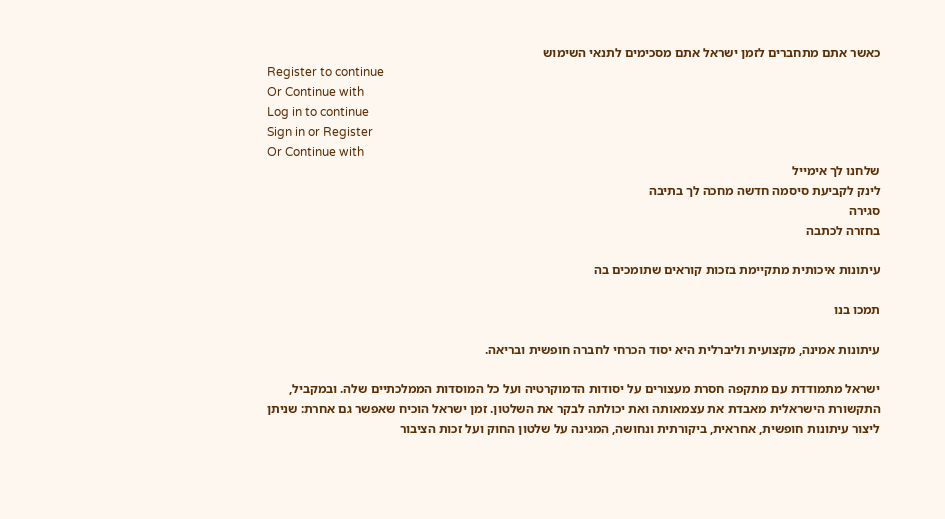כאשר אתם מתחברים לזמן ישראל אתם מסכימים לתנאי השימוש
Register to continue
Or Continue with
Log in to continue
Sign in or Register
Or Continue with
שלחנו לך אימייל
לינק לקביעת סיסמה חדשה מחכה לך בתיבה
סגירה
בחזרה לכתבה

עיתונות איכותית מתקיימת בזכות קוראים שתומכים בה

תמכו בנו

עיתונות אמינה, מקצועית וליברלית היא יסוד הכרחי לחברה חופשית ובריאה.

ישראל מתמודדת עם מתקפה חסרת מעצורים על יסודות הדמוקרטיה ועל כל המוסדות הממלכתיים שלה. ובמקביל, התקשורת הישראלית מאבדת את עצמאותה ואת יכולתה לבקר את השלטון. זמן ישראל הוכיח שאפשר גם אחרת: שניתן ליצור עיתונות חופשית, אחראית, ביקורתית ונחושה, המגינה על שלטון החוק ועל זכות הציבור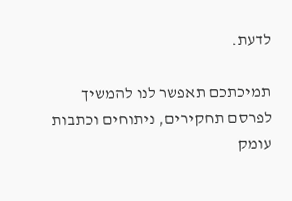לדעת.

תמיכתכם תאפשר לנו להמשיך לפרסם תחקירים, ניתוחים וכתבות עומק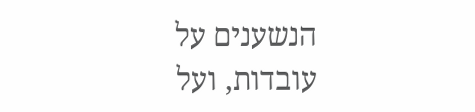הנשענים על עובדות, ועל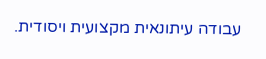עבודה עיתונאית מקצועית ויסודית.